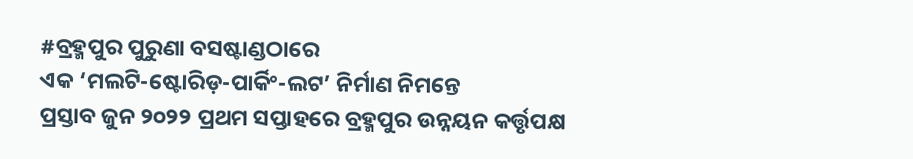#ବ୍ରହ୍ମପୁର ପୁରୁଣା ବସଷ୍ଟାଣ୍ଡଠାରେ
ଏକ ‘ମଲଟି-ଷ୍ଟୋରିଡ଼-ପାର୍କିଂ-ଲଟ’ ନିର୍ମାଣ ନିମନ୍ତେ
ପ୍ରସ୍ତାବ ଜୁନ ୨୦୨୨ ପ୍ରଥମ ସପ୍ତାହରେ ବ୍ରହ୍ମପୁର ଉନ୍ନୟନ କର୍ତ୍ତୃପକ୍ଷ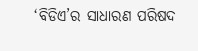‘ବିଡିଏ’ର ସାଧାରଣ ପରିଷଦ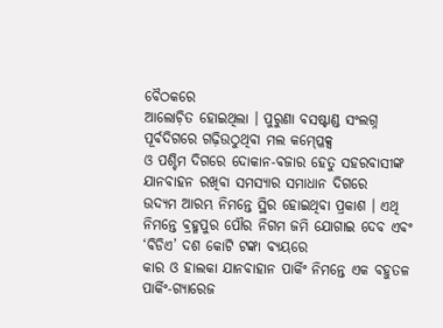ବୈଠକରେ
ଆଲୋଚ଼ିତ ହୋଇଥିଲା । ପୁରୁଣା ବସଷ୍ଟାଣ୍ଡ ସଂଲଗ୍ନ ପୂର୍ବଦିଗରେ ଗଢ଼ିଉଠୁଥିବା ମଲ କମ୍ପ୍ଳେକ୍ସ
ଓ ପଶ୍ଚିମ ଦିଗରେ ଦୋକାନ-ବଜାର ହେତୁ ସହରବାସୀଙ୍କ ଯାନବାହନ ରଖିବା ସମସ୍ୟାର ସମାଧାନ ଦିଗରେ
ଉଦ୍ୟମ ଆରମ୍ଭ ନିମନ୍ତେ ସ୍ଥିର ହୋଇଥିବା ପ୍ରକାଶ । ଏଥି ନିମନ୍ତେ ବ୍ରହ୍ମପୁର ପୌର ନିଗମ ଜମି ଯୋଗାଇ ଦେବ ଏବଂ ‘ବିଡିଏ’ ଦଶ କୋଟି ଟଙ୍କା ବ୍ୟୟରେ
କାର ଓ ହାଲକା ଯାନବାହାନ ପାର୍କିଂ ନିମନ୍ତେ ଏକ ବହୁତଳ ପାର୍କିଂ-ଗ୍ୟାରେଜ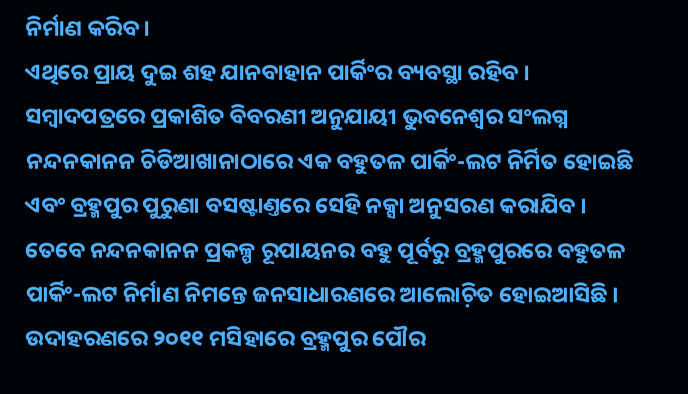ନିର୍ମାଣ କରିବ ।
ଏଥିରେ ପ୍ରାୟ ଦୁଇ ଶହ ଯାନବାହାନ ପାର୍କିଂର ବ୍ୟବସ୍ଥା ରହିବ ।
ସମ୍ୱାଦପତ୍ରରେ ପ୍ରକାଶିତ ବିବରଣୀ ଅନୁଯାୟୀ ଭୁବନେଶ୍ୱର ସଂଲଗ୍ନ ନନ୍ଦନକାନନ ଚିଡିଆଖାନାଠାରେ ଏକ ବହୁତଳ ପାର୍କିଂ-ଲଟ ନିର୍ମିତ ହୋଇଛି ଏବଂ ବ୍ରହ୍ମପୁର ପୁରୁଣା ବସଷ୍ଟାଣ୍ତରେ ସେହି ନକ୍ସା ଅନୁସରଣ କରାଯିବ । ତେବେ ନନ୍ଦନକାନନ ପ୍ରକଳ୍ପ ରୂପାୟନର ବହୁ ପୂର୍ବରୁ ବ୍ରହ୍ମପୁରରେ ବହୁତଳ ପାର୍କିଂ-ଲଟ ନିର୍ମାଣ ନିମନ୍ତେ ଜନସାଧାରଣରେ ଆଲୋଚ଼ିତ ହୋଇଆସିଛି । ଉଦାହରଣରେ ୨୦୧୧ ମସିହାରେ ବ୍ରହ୍ମପୁର ପୌର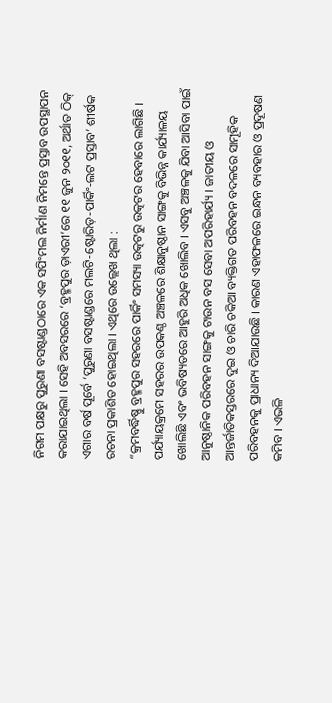ନିଗମ ପକ୍ଷରୁ ପୁରୁଣା ବସଷ୍ଟାଣ୍ଡଠାରେ ଏକ ସପିଂମଲ ନିର୍ମାଣ ନିମନ୍ତେ ପ୍ରସ୍ତାବ ଉପସ୍ଥାପନ କରାଯାଇଥିଲା । ସେହି ଅବସରରେ ‘ବ୍ରହ୍ମପୁର ଡ଼ାଏରୀ’ରେ ୧୧ ଜୁନ ୨୦୧୧, ଅର୍ଥାତ ଠିକ୍ ଏଗାର ବର୍ଷ ପୂର୍ବେ ‘ପୁରୁଣା ବସଷ୍ଟାଣ୍ଡରେ ମଲଟି-ଷ୍ଟୋରିଡ଼-ପାର୍କିଂ-ଲଟ ପ୍ରସ୍ତାବ’ ଶୀର୍ଷକ ରଚନା ପ୍ରକାଶିତ ହୋଇଥିଲା । ଏଥିରେ ଉଲ୍ଲେଖ ଥିଲା :
“କ୍ରମବର୍ଦ୍ଧିଷ୍ଣୁ ବ୍ରହ୍ମପୁର ସହରରେ ପାର୍କିଂ ସମସ୍ୟା ଉତ୍କଟରୁ ଉତ୍କଟର ହେବାରେ ଲାଗିଛି । ପର୍ଯ୍ୟାୟକ୍ରମେ ସହରର ଉପକଣ୍ଠ ଅଞ୍ଚଳରେ ଶିକ୍ଷାନୁଷ୍ଠାନ ସାଙ୍ଗକୁ ବିଭିନ୍ନ କାର୍ଯ୍ୟାଳୟ ଖୋଲିଛି ଏବଂ ଭବିଷ୍ୟତରେ ଆହୁରି ଅଧିକ ଖୋଲିବ । ଏସବୁ ଅଞ୍ଚଳକୁ ଯିବା ଆସିବା ପାଇଁ ଆନୁଷ୍ଠାନିକ ପରିବହନ ସାଙ୍ଗକୁ ଟାଉନ ବସ ସେବା ଅପରିହାର୍ଯ୍ୟ । ଜାତୀୟ ଓ ଆନ୍ତର୍ଜାତିକସ୍ତରରେ ଦୁଇ ଓ ଚାରି ଚକିଆ ବ୍ୟକ୍ତିଗତ ପରିବହନ ବଦଳରେ ସାମୂହିକ ପରିବହନକୁ ପ୍ରାଧାନ୍ୟ ଦିଆଯାଉଛି । କାରଣ ଏହାଫଳରେ ଇନ୍ଧନ ବ୍ୟବହାର ଓ ପ୍ରଦୂଷଣ କମିବ । ଏଭଳି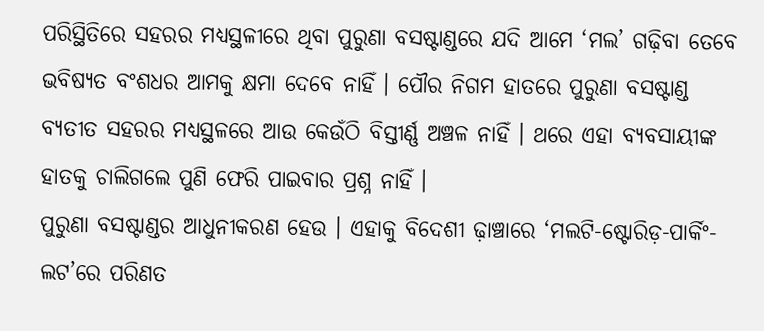ପରିସ୍ଥିତିରେ ସହରର ମଧ୍ୟସ୍ଥଳୀରେ ଥିବା ପୁରୁଣା ବସଷ୍ଟାଣ୍ଡରେ ଯଦି ଆମେ ‘ମଲ’ ଗଢ଼ିବା ତେବେ ଭବିଷ୍ୟତ ବଂଶଧର ଆମକୁ କ୍ଷମା ଦେବେ ନାହିଁ । ପୌର ନିଗମ ହାତରେ ପୁରୁଣା ବସଷ୍ଟାଣ୍ଡ ବ୍ୟତୀତ ସହରର ମଧ୍ୟସ୍ଥଳରେ ଆଉ କେଉଁଠି ବିସ୍ତୀର୍ଣ୍ଣ ଅଞ୍ଚଳ ନାହିଁ । ଥରେ ଏହା ବ୍ୟବସାୟୀଙ୍କ ହାତକୁ ଚାଲିଗଲେ ପୁଣି ଫେରି ପାଇବାର ପ୍ରଶ୍ନ ନାହିଁ ।
ପୁରୁଣା ବସଷ୍ଟାଣ୍ଡର ଆଧୁନୀକରଣ ହେଉ । ଏହାକୁ ବିଦେଶୀ ଢ଼ାଞ୍ଚାରେ ‘ମଲଟି-ଷ୍ଟୋରିଡ଼-ପାର୍କିଂ-ଲଟ’ରେ ପରିଣତ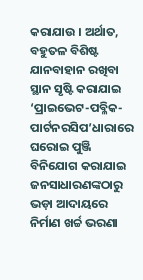କରାଯାଉ । ଅର୍ଥାତ, ବହୁତଳ ବିଶିଷ୍ଟ ଯାନବାହାନ ରଖିବା ସ୍ଥାନ ସୃଷ୍ଟି କରାଯାଇ ‘ପ୍ରାଇଭେଟ-ପବ୍ଳିକ-ପାର୍ଟନରସିପ’ଧାରାରେ ଘରୋଇ ପୁଞ୍ଜି ବିନିଯୋଗ କରାଯାଇ ଜନସାଧାରଣଙ୍କଠାରୁ ଭଡ଼ା ଆଦାୟରେ ନିର୍ମାଣ ଖର୍ଚ୍ଚ ଭରଣା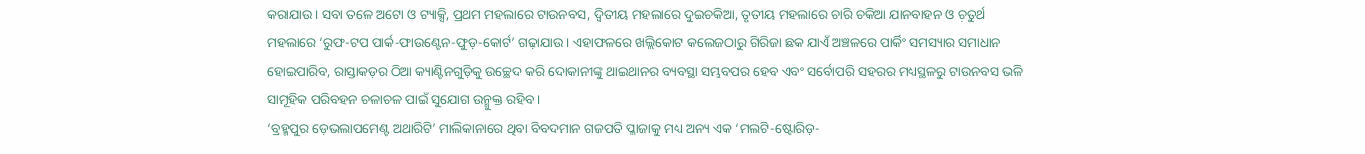କରାଯାଉ । ସବା ତଳେ ଅଟୋ ଓ ଟ୍ୟାକ୍ସି, ପ୍ରଥମ ମହଲାରେ ଟାଉନବସ, ଦ୍ୱିତୀୟ ମହଲାରେ ଦୁଇଚକିଆ, ତୃତୀୟ ମହଲାରେ ଚାରି ଚକିଆ ଯାନବାହନ ଓ ଚ଼ତୁର୍ଥ ମହଲାରେ ‘ରୁଫ-ଟପ ପାର୍କ-ଫାଉଣ୍ଟେନ-ଫୁଡ଼-କୋର୍ଟ’ ଗଢ଼ାଯାଉ । ଏହାଫଳରେ ଖଲ୍ଲିକୋଟ କଲେଜଠାରୁ ଗିରିଜା ଛକ ଯାଏଁ ଅଞ୍ଚଳରେ ପାର୍କିଂ ସମସ୍ୟାର ସମାଧାନ ହୋଇପାରିବ, ରାସ୍ତାକଡ଼ର ଠିଆ କ୍ୟାଣ୍ଟିନଗୁଡ଼ିକୁ ଉଚ୍ଛେଦ କରି ଦୋକାନୀଙ୍କୁ ଥାଇଥାନର ବ୍ୟବସ୍ଥା ସମ୍ଭବପର ହେବ ଏବଂ ସର୍ବୋପରି ସହରର ମଧ୍ୟସ୍ଥଳରୁ ଟାଉନବସ ଭଳି ସାମୂହିକ ପରିବହନ ଚଳାଚଳ ପାଇଁ ସୁଯୋଗ ଉନ୍ମୁକ୍ତ ରହିବ ।
‘ବ୍ରହ୍ମପୁର ଡ଼େଭଲାପମେଣ୍ଟ ଅଥାରିଟି’ ମାଲିକାନାରେ ଥିବା ବିବଦମାନ ଗଜପତି ପ୍ଳାଜାକୁ ମଧ୍ୟ ଅନ୍ୟ ଏକ ‘ମଲଟି-ଷ୍ଟୋରିଡ଼-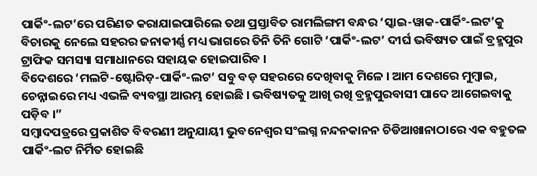ପାର୍କିଂ-ଲଟ’ରେ ପରିଣତ କରାଯାଇପାରିଲେ ତଥା ପ୍ରସ୍ତାବିତ ରାମଲିଙ୍ଗମ ବନ୍ଧର ‘ସ୍କାଇ-ୱାକ-ପାର୍କିଂ-ଲଟ’କୁ ବିଚାରକୁ ନେଲେ ସହରର ଜନାକୀର୍ଣ୍ଣ ମଧ୍ୟ ଭାଗରେ ତିନି ତିନି ଗୋଟି ‘ପାର୍କିଂ-ଲଟ’ ଦୀର୍ଘ ଭବିଷ୍ୟତ ପାଇଁ ବ୍ରହ୍ମପୁର ଟ୍ରାଫିକ ସମସ୍ୟା ସମାଧାନରେ ସହାୟକ ହୋଇପାରିବ ।
ବିଦେଶରେ ‘ମଲଟି-ଷ୍ଟୋରିଡ଼-ପାର୍କିଂ-ଲଟ’ ସବୁ ବଡ଼ ସହରରେ ଦେଖିବାକୁ ମିଳେ । ଆମ ଦେଶରେ ମୁମ୍ୱାଇ, ଚେନ୍ନାଇରେ ମଧ୍ୟ ଏଭଳି ବ୍ୟବସ୍ଥା ଆରମ୍ଭ ହୋଇଛି । ଭବିଷ୍ୟତକୁ ଆଖି ରଖି ବ୍ରହ୍ମପୁରବାସୀ ପାଦେ ଆଗେଇବାକୁ ପଡ଼ିବ ।”
ସମ୍ୱାଦପତ୍ରରେ ପ୍ରକାଶିତ ବିବରଣୀ ଅନୁଯାୟୀ ଭୁବନେଶ୍ୱର ସଂଲଗ୍ନ ନନ୍ଦନକାନନ ଚିଡିଆଖାନାଠାରେ ଏକ ବହୁତଳ ପାର୍କିଂ-ଲଟ ନିର୍ମିତ ହୋଇଛି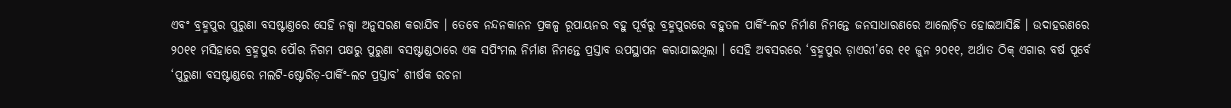ଏବଂ ବ୍ରହ୍ମପୁର ପୁରୁଣା ବସଷ୍ଟାଣ୍ତରେ ସେହି ନକ୍ସା ଅନୁସରଣ କରାଯିବ । ତେବେ ନନ୍ଦନକାନନ ପ୍ରକଳ୍ପ ରୂପାୟନର ବହୁ ପୂର୍ବରୁ ବ୍ରହ୍ମପୁରରେ ବହୁତଳ ପାର୍କିଂ-ଲଟ ନିର୍ମାଣ ନିମନ୍ତେ ଜନସାଧାରଣରେ ଆଲୋଚ଼ିତ ହୋଇଆସିଛି । ଉଦାହରଣରେ ୨୦୧୧ ମସିହାରେ ବ୍ରହ୍ମପୁର ପୌର ନିଗମ ପକ୍ଷରୁ ପୁରୁଣା ବସଷ୍ଟାଣ୍ଡଠାରେ ଏକ ସପିଂମଲ ନିର୍ମାଣ ନିମନ୍ତେ ପ୍ରସ୍ତାବ ଉପସ୍ଥାପନ କରାଯାଇଥିଲା । ସେହି ଅବସରରେ ‘ବ୍ରହ୍ମପୁର ଡ଼ାଏରୀ’ରେ ୧୧ ଜୁନ ୨୦୧୧, ଅର୍ଥାତ ଠିକ୍ ଏଗାର ବର୍ଷ ପୂର୍ବେ ‘ପୁରୁଣା ବସଷ୍ଟାଣ୍ଡରେ ମଲଟି-ଷ୍ଟୋରିଡ଼-ପାର୍କିଂ-ଲଟ ପ୍ରସ୍ତାବ’ ଶୀର୍ଷକ ରଚନା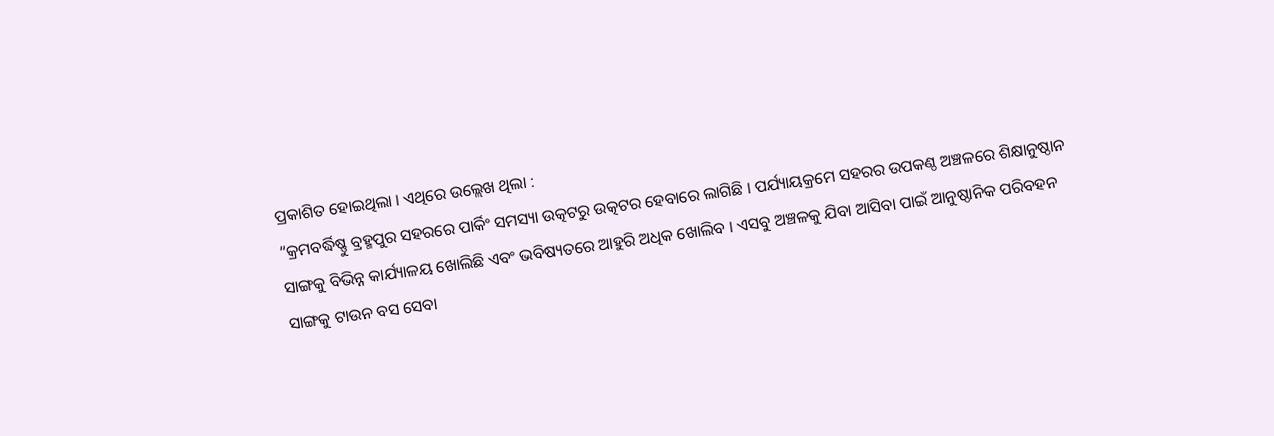ପ୍ରକାଶିତ ହୋଇଥିଲା । ଏଥିରେ ଉଲ୍ଲେଖ ଥିଲା :
“କ୍ରମବର୍ଦ୍ଧିଷ୍ଣୁ ବ୍ରହ୍ମପୁର ସହରରେ ପାର୍କିଂ ସମସ୍ୟା ଉତ୍କଟରୁ ଉତ୍କଟର ହେବାରେ ଲାଗିଛି । ପର୍ଯ୍ୟାୟକ୍ରମେ ସହରର ଉପକଣ୍ଠ ଅଞ୍ଚଳରେ ଶିକ୍ଷାନୁଷ୍ଠାନ ସାଙ୍ଗକୁ ବିଭିନ୍ନ କାର୍ଯ୍ୟାଳୟ ଖୋଲିଛି ଏବଂ ଭବିଷ୍ୟତରେ ଆହୁରି ଅଧିକ ଖୋଲିବ । ଏସବୁ ଅଞ୍ଚଳକୁ ଯିବା ଆସିବା ପାଇଁ ଆନୁଷ୍ଠାନିକ ପରିବହନ ସାଙ୍ଗକୁ ଟାଉନ ବସ ସେବା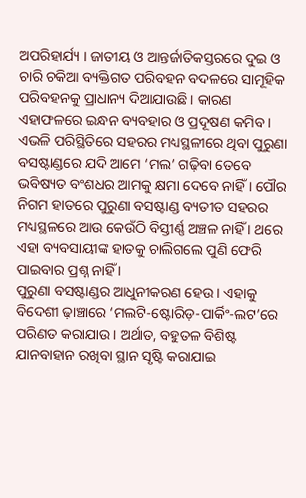ଅପରିହାର୍ଯ୍ୟ । ଜାତୀୟ ଓ ଆନ୍ତର୍ଜାତିକସ୍ତରରେ ଦୁଇ ଓ ଚାରି ଚକିଆ ବ୍ୟକ୍ତିଗତ ପରିବହନ ବଦଳରେ ସାମୂହିକ ପରିବହନକୁ ପ୍ରାଧାନ୍ୟ ଦିଆଯାଉଛି । କାରଣ ଏହାଫଳରେ ଇନ୍ଧନ ବ୍ୟବହାର ଓ ପ୍ରଦୂଷଣ କମିବ । ଏଭଳି ପରିସ୍ଥିତିରେ ସହରର ମଧ୍ୟସ୍ଥଳୀରେ ଥିବା ପୁରୁଣା ବସଷ୍ଟାଣ୍ଡରେ ଯଦି ଆମେ ‘ମଲ’ ଗଢ଼ିବା ତେବେ ଭବିଷ୍ୟତ ବଂଶଧର ଆମକୁ କ୍ଷମା ଦେବେ ନାହିଁ । ପୌର ନିଗମ ହାତରେ ପୁରୁଣା ବସଷ୍ଟାଣ୍ଡ ବ୍ୟତୀତ ସହରର ମଧ୍ୟସ୍ଥଳରେ ଆଉ କେଉଁଠି ବିସ୍ତୀର୍ଣ୍ଣ ଅଞ୍ଚଳ ନାହିଁ । ଥରେ ଏହା ବ୍ୟବସାୟୀଙ୍କ ହାତକୁ ଚାଲିଗଲେ ପୁଣି ଫେରି ପାଇବାର ପ୍ରଶ୍ନ ନାହିଁ ।
ପୁରୁଣା ବସଷ୍ଟାଣ୍ଡର ଆଧୁନୀକରଣ ହେଉ । ଏହାକୁ ବିଦେଶୀ ଢ଼ାଞ୍ଚାରେ ‘ମଲଟି-ଷ୍ଟୋରିଡ଼-ପାର୍କିଂ-ଲଟ’ରେ ପରିଣତ କରାଯାଉ । ଅର୍ଥାତ, ବହୁତଳ ବିଶିଷ୍ଟ ଯାନବାହାନ ରଖିବା ସ୍ଥାନ ସୃଷ୍ଟି କରାଯାଇ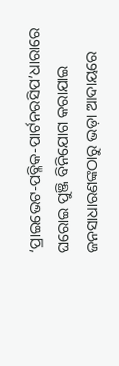‘ପ୍ରାଇଭେଟ-ପବ୍ଳିକ-ପାର୍ଟନରସିପ’ଧାରାରେ ଘରୋଇ ପୁଞ୍ଜି ବିନିଯୋଗ କରାଯାଇ ଜନସାଧାରଣଙ୍କଠାରୁ ଭଡ଼ା ଆଦାୟରେ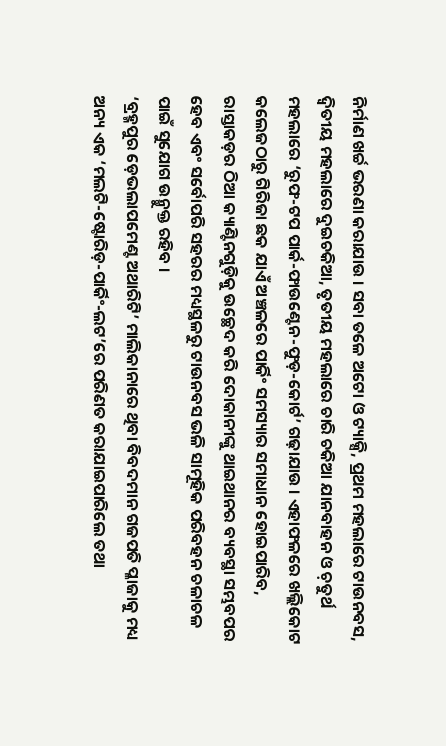ନିର୍ମାଣ ଖର୍ଚ୍ଚ ଭରଣା କରାଯାଉ । ସବା ତଳେ ଅଟୋ ଓ ଟ୍ୟାକ୍ସି, ପ୍ରଥମ ମହଲାରେ ଟାଉନବସ, ଦ୍ୱିତୀୟ ମହଲାରେ ଦୁଇଚକିଆ, ତୃତୀୟ ମହଲାରେ ଚାରି ଚକିଆ ଯାନବାହନ ଓ ଚ଼ତୁର୍ଥ ମହଲାରେ ‘ରୁଫ-ଟପ ପାର୍କ-ଫାଉଣ୍ଟେନ-ଫୁଡ଼-କୋର୍ଟ’ ଗଢ଼ାଯାଉ । ଏହାଫଳରେ ଖଲ୍ଲିକୋଟ କଲେଜଠାରୁ ଗିରିଜା ଛକ ଯାଏଁ ଅଞ୍ଚଳରେ ପାର୍କିଂ ସମସ୍ୟାର ସମାଧାନ ହୋଇପାରିବ, ରାସ୍ତାକଡ଼ର ଠିଆ କ୍ୟାଣ୍ଟିନଗୁଡ଼ିକୁ ଉଚ୍ଛେଦ କରି ଦୋକାନୀଙ୍କୁ ଥାଇଥାନର ବ୍ୟବସ୍ଥା ସମ୍ଭବପର ହେବ ଏବଂ ସର୍ବୋପରି ସହରର ମଧ୍ୟସ୍ଥଳରୁ ଟାଉନବସ ଭଳି ସାମୂହିକ ପରିବହନ ଚଳାଚଳ ପାଇଁ ସୁଯୋଗ ଉନ୍ମୁକ୍ତ ରହିବ ।
‘ବ୍ରହ୍ମପୁର ଡ଼େଭଲାପମେଣ୍ଟ ଅଥାରିଟି’ ମାଲିକାନାରେ ଥିବା ବିବଦମାନ ଗଜପତି ପ୍ଳାଜାକୁ ମଧ୍ୟ ଅନ୍ୟ ଏକ ‘ମଲଟି-ଷ୍ଟୋରିଡ଼-ପାର୍କିଂ-ଲଟ’ରେ ପରିଣତ କରାଯାଇପାରିଲେ ତଥା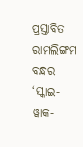ପ୍ରସ୍ତାବିତ ରାମଲିଙ୍ଗମ ବନ୍ଧର ‘ସ୍କାଇ-ୱାକ-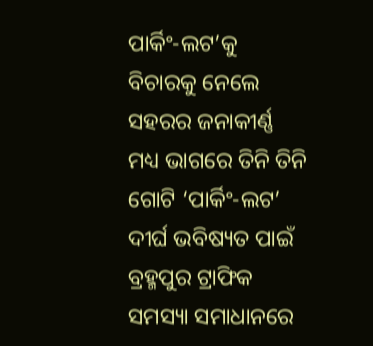ପାର୍କିଂ-ଲଟ’କୁ ବିଚାରକୁ ନେଲେ ସହରର ଜନାକୀର୍ଣ୍ଣ ମଧ୍ୟ ଭାଗରେ ତିନି ତିନି ଗୋଟି ‘ପାର୍କିଂ-ଲଟ’ ଦୀର୍ଘ ଭବିଷ୍ୟତ ପାଇଁ ବ୍ରହ୍ମପୁର ଟ୍ରାଫିକ ସମସ୍ୟା ସମାଧାନରେ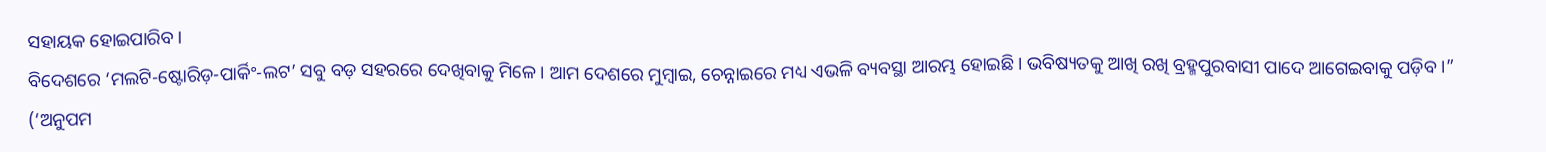ସହାୟକ ହୋଇପାରିବ ।
ବିଦେଶରେ ‘ମଲଟି-ଷ୍ଟୋରିଡ଼-ପାର୍କିଂ-ଲଟ’ ସବୁ ବଡ଼ ସହରରେ ଦେଖିବାକୁ ମିଳେ । ଆମ ଦେଶରେ ମୁମ୍ୱାଇ, ଚେନ୍ନାଇରେ ମଧ୍ୟ ଏଭଳି ବ୍ୟବସ୍ଥା ଆରମ୍ଭ ହୋଇଛି । ଭବିଷ୍ୟତକୁ ଆଖି ରଖି ବ୍ରହ୍ମପୁରବାସୀ ପାଦେ ଆଗେଇବାକୁ ପଡ଼ିବ ।”
(‘ଅନୁପମ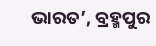ଭାରତ’, ବ୍ରହ୍ମପୁର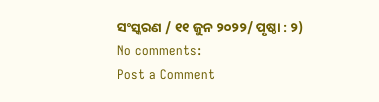ସଂସ୍କରଣ / ୧୧ ଜୁନ ୨୦୨୨/ ପୃଷ୍ଠା : ୨)
No comments:
Post a Comment